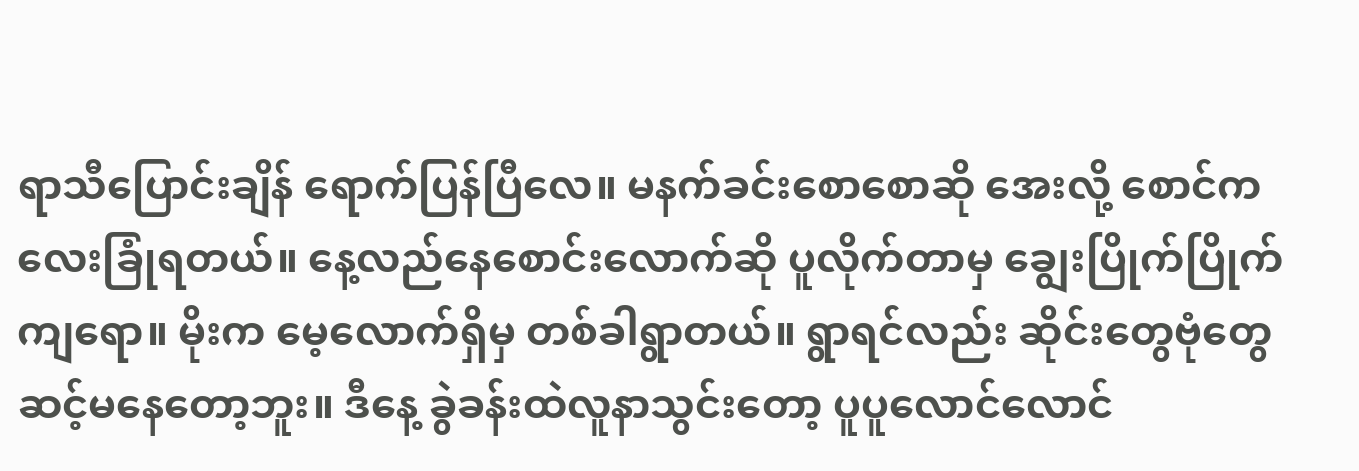ရာသီပြောင်းချိန် ရောက်ပြန်ပြီလေ။ မနက်ခင်းစောစောဆို အေးလို့ စောင်ကလေးခြုံရတယ်။ နေ့လည်နေစောင်းလောက်ဆို ပူလိုက်တာမှ ချွေးပြိုက်ပြိုက်ကျရော။ မိုးက မေ့လောက်ရှိမှ တစ်ခါရွာတယ်။ ရွာရင်လည်း ဆိုင်းတွေဗုံတွေ ဆင့်မနေတော့ဘူး။ ဒီနေ့ ခွဲခန်းထဲလူနာသွင်းတော့ ပူပူလောင်လောင်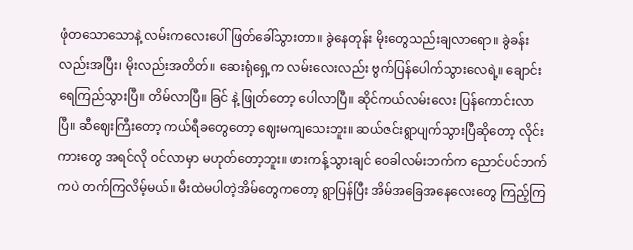ဖုံတသောသောနဲ့ လမ်းကလေးပေါ်ဖြတ်ခေါ်သွားတာ။ ခွဲနေတုန်း မိုးတွေသည်းချလာရော။ ခွဲခန်းလည်းအပြီး၊ မိုးလည်းအတိတ်။ ဆေးရုံရှေ့က လမ်းလေးလည်း ဗွက်ပြန်ပေါက်သွားလေရဲ့။ ချောင်းရေကြည်သွားပြီ။ တိမ်လာပြီ။ ခြင် နဲ့ ဖြုတ်တော့ ပေါလာပြီ။ ဆိုင်ကယ်လမ်းလေး ပြန်ကောင်းလာပြီ။ ဆီဈေးကြီးတော့ ကယ်ရီခတွေတော့ ဈေးမကျသေးဘူး။ ဆယ်ဇင်းရွာပျက်သွားပြီဆိုတော့ လိုင်းကားတွေ အရင်လို ဝင်လာမှာ မဟုတ်တော့ဘူး။ ဖားကန့်သွားချင် ဝေခါလမ်းဘက်က ညောင်ပင်ဘက်ကပဲ တက်ကြလိမ့်မယ်။ မီးထဲမပါတဲ့အိမ်တွေကတော့ ရွာပြန်ပြီး အိမ်အခြေအနေလေးတွေ ကြည့်ကြ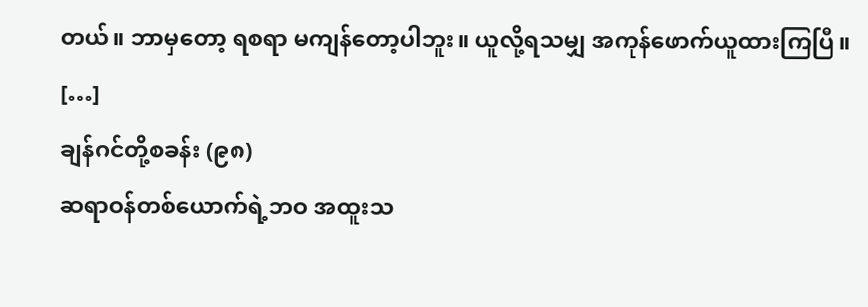တယ်။ ဘာမှတော့ ရစရာ မကျန်တော့ပါဘူး။ ယူလို့ရသမျှ အကုန်ဖောက်ယူထားကြပြီ။ […]
ချန်ဂင်တို့စခန်း (၉၈)
ဆရာဝန်တစ်ယောက်ရဲ့ဘဝ အထူးသ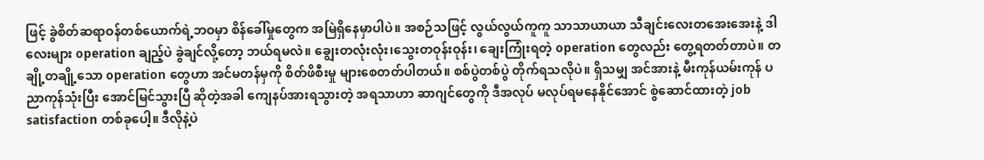ဖြင့် ခွဲစိတ်ဆရာဝန်တစ်ယောက်ရဲ့ဘဝမှာ စိန်ခေါ်မှုတွေက အမြဲရှိနေမှာပါပဲ။ အစဉ်သဖြင့် လွယ်လွယ်ကူကူ သာသာယာယာ သီချင်းလေးတအေးအေးနဲ့ ဒါလေးများ operation ချည့်ပဲ ခွဲချင်လို့တော့ ဘယ်ရမလဲ။ ချွေးတလုံးလုံး၊သွေးတဝုန်းဝုန်း၊ ချေးကြုံးရတဲ့ operation တွေလည်း တွေ့ရတတ်တာပဲ။ တချို့တချို့သော operation တွေဟာ အင်မတန်မှကို စိတ်ဖိစီးမှု များစေတတ်ပါတယ်။ စစ်ပွဲတစ်ပွဲ တိုက်ရသလိုပဲ။ ရှိသမျှ အင်အားနဲ့ မီးကုန်ယမ်းကုန် ပညာကုန်သုံးပြီး အောင်မြင်သွားပြီ ဆိုတဲ့အခါ ကျေနပ်အားရသွားတဲ့ အရသာဟာ ဆာဂျင်တွေကို ဒီအလုပ် မလုပ်ရမနေနိုင်အောင် စွဲဆောင်ထားတဲ့ job satisfaction တစ်ခုပေါ့။ ဒီလိုနဲ့ပဲ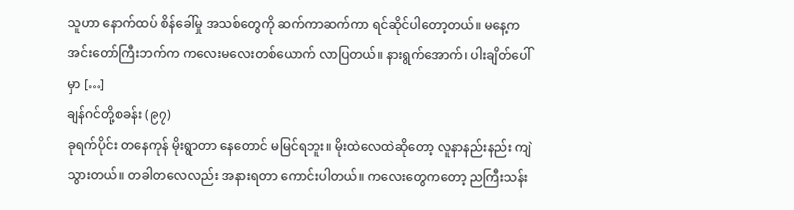သူဟာ နောက်ထပ် စိန်ခေါ်မှု အသစ်တွေကို ဆက်ကာဆက်ကာ ရင်ဆိုင်ပါတော့တယ်။ မနေ့က အင်းတော်ကြီးဘက်က ကလေးမလေးတစ်ယောက် လာပြတယ်။ နားရွက်အောက်၊ ပါးချိတ်ပေါ်မှာ […]
ချန်ဂင်တို့စခန်း (၉၇)
ခုရက်ပိုင်း တနေကုန် မိုးရွာတာ နေတောင် မမြင်ရဘူး။ မိုးထဲလေထဲဆိုတော့ လူနာနည်းနည်း ကျဲသွားတယ်။ တခါတလေလည်း အနားရတာ ကောင်းပါတယ်။ ကလေးတွေကတော့ ညကြီးသန်း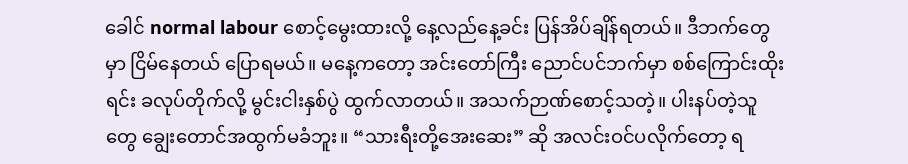ခေါင် normal labour စောင့်မွေးထားလို့ နေ့လည်နေ့ခင်း ပြန်အိပ်ချိန်ရတယ်။ ဒီဘက်တွေမှာ ငြိမ်နေတယ် ပြောရမယ်။ မနေ့ကတော့ အင်းတော်ကြီး ညောင်ပင်ဘက်မှာ စစ်ကြောင်းထိုးရင်း ခလုပ်တိုက်လို့ မွင်းငါးနှစ်ပွဲ ထွက်လာတယ်။ အသက်ဉာဏ်စောင့်သတဲ့။ ပါးနပ်တဲ့သူတွေ ချွေးတောင်အထွက်မခံဘူး။ “သားရီးတို့အေးဆေး” ဆို အလင်းဝင်ပလိုက်တော့ ရ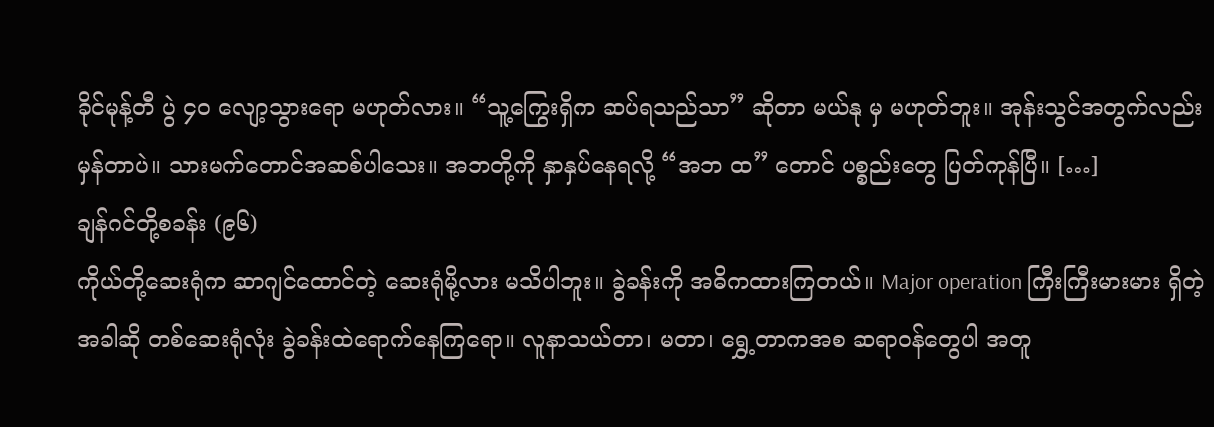ခိုင်မုန့်တီ ပွဲ ၄၀ လျော့သွားရော မဟုတ်လား။ “သူ့ကြွေးရှိက ဆပ်ရသည်သာ” ဆိုတာ မယ်နု မှ မဟုတ်ဘူး။ အုန်းသွင်အတွက်လည်း မှန်တာပဲ။ သားမက်တောင်အဆစ်ပါသေး။ အဘတို့ကို နှာနှပ်နေရလို့ “အဘ ထ” တောင် ပစ္စည်းတွေ ပြတ်ကုန်ပြီ။ […]
ချန်ဂင်တို့စခန်း (၉၆)
ကိုယ်တို့ဆေးရုံက ဆာဂျင်ထောင်တဲ့ ဆေးရုံမို့လား မသိပါဘူး။ ခွဲခန်းကို အဓိကထားကြတယ်။ Major operation ကြီးကြီးမားမား ရှိတဲ့အခါဆို တစ်ဆေးရုံလုံး ခွဲခန်းထဲရောက်နေကြရော။ လူနာသယ်တာ၊ မတာ၊ ရွှေ့တာကအစ ဆရာဝန်တွေပါ အတူ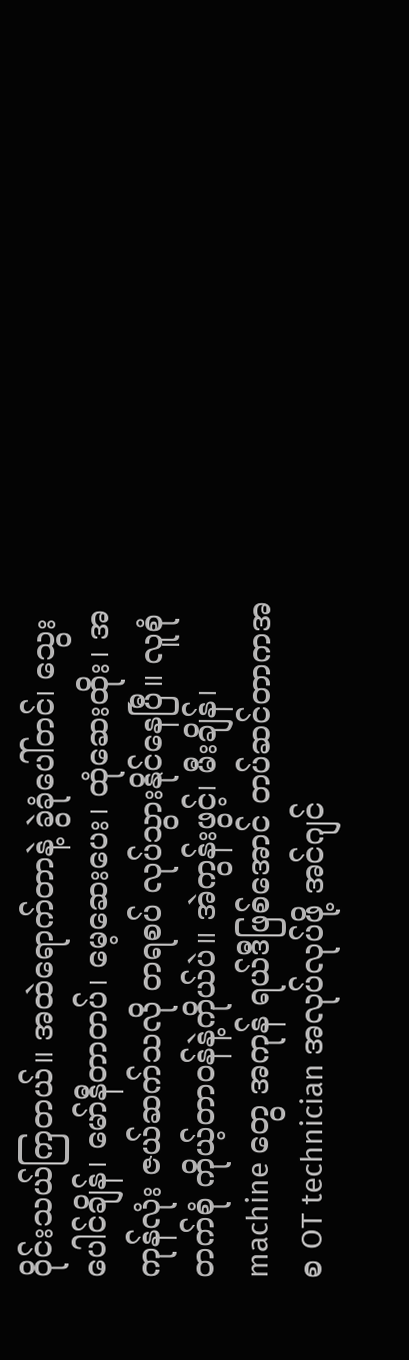ဝိုင်းသယ်ကြတယ်။ အထဲရောက်တာနဲ့ ခွဲခုံပေါ်တင်၊ သွေးပေါင်ချိန်၊ မော်နီတာတပ်၊ မေ့ဆေးပေး၊ ထုံဆေးထိုး၊ အကုန်လုံး ဇယ်ဆက်သလို တရစပ် လုပ်သွားနိုင်နေပြီ။ လူစုံတက်စုံ ကိုယ့်တာဝန်နဲ့ကိုယ်ပဲ။ အဲကွန်းဖွင့်၊ မီးချိန်၊ machine တွေ အကုန် ရယ်ဒီဖြစ်အောင် တပ်ဆင်တာကအစ OT technician အလုပ်လုပ်ဖို့ အင်ဂျင်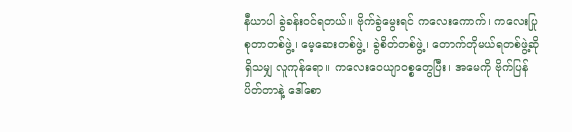နီယာပါ ခွဲခန်းဝင်ရတယ်။ ဗိုက်ခွဲမွေးရင် ကလေးကောက်၊ ကလေးပြုစုတာတစ်ဖွဲ့၊ မေ့ဆေးတစ်ဖွဲ့၊ ခွဲစိတ်တစ်ဖွဲ့၊ တောက်တိုမယ်ရတစ်ဖွဲ့ဆို ရှိသမျှ လူကုန်ရော။ ကလေးဝေယျာဝစ္စတွေပြီး၊ အမေကို ဗိုက်ပြန်ပိတ်တာနဲ့ ဒေါ်စော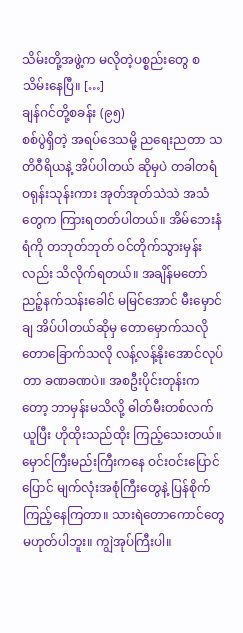သိမ်းတို့အဖွဲ့က မလိုတဲ့ပစ္စည်းတွေ စသိမ်းနေပြီ။ […]
ချန်ဂင်တို့စခန်း (၉၅)
စစ်ပွဲရှိတဲ့ အရပ်ဒေသမို့ ညရေးညတာ သတိဝီရိယနဲ့ အိပ်ပါတယ် ဆိုမှပဲ တခါတရံ ဝရုန်းသုန်းကား အုတ်အုတ်သဲသဲ အသံတွေက ကြားရတတ်ပါတယ်။ အိမ်ဘေးနံရံကို တဘုတ်ဘုတ် ဝင်တိုက်သွားမှန်းလည်း သိလိုက်ရတယ်။ အချိန်မတော် ညဉ့်နက်သန်းခေါင် မမြင်အောင် မီးမှောင်ချ အိပ်ပါတယ်ဆိုမှ တောမှောက်သလို တောခြောက်သလို လန့်လန့်နိုးအောင်လုပ်တာ ခဏခဏပဲ။ အစဦးပိုင်းတုန်းကတော့ ဘာမှန်းမသိလို့ ဓါတ်မီးတစ်လက်ယူပြီး ဟိုထိုးသည်ထိုး ကြည့်သေးတယ်။ မှောင်ကြီးမည်းကြီးကနေ ဝင်းဝင်းပြောင်ပြောင် မျက်လုံးအစုံကြီးတွေနဲ့ ပြန်စိုက်ကြည့်နေကြတာ။ သားရဲတောကောင်တွေ မဟုတ်ပါဘူး။ ကျွဲအုပ်ကြီးပါ။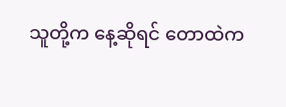သူတို့က နေ့ဆိုရင် တောထဲက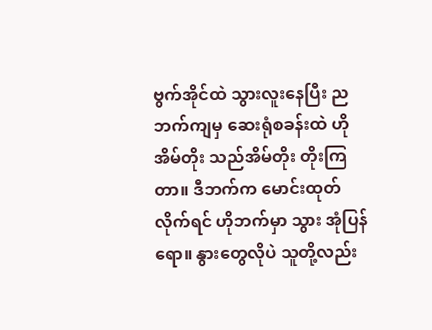ဗွက်အိုင်ထဲ သွားလူးနေပြီး ညဘက်ကျမှ ဆေးရုံစခန်းထဲ ဟိုအိမ်တိုး သည်အိမ်တိုး တိုးကြတာ။ ဒီဘက်က မောင်းထုတ်လိုက်ရင် ဟိုဘက်မှာ သွား အုံပြန်ရော။ နွားတွေလိုပဲ သူတို့လည်း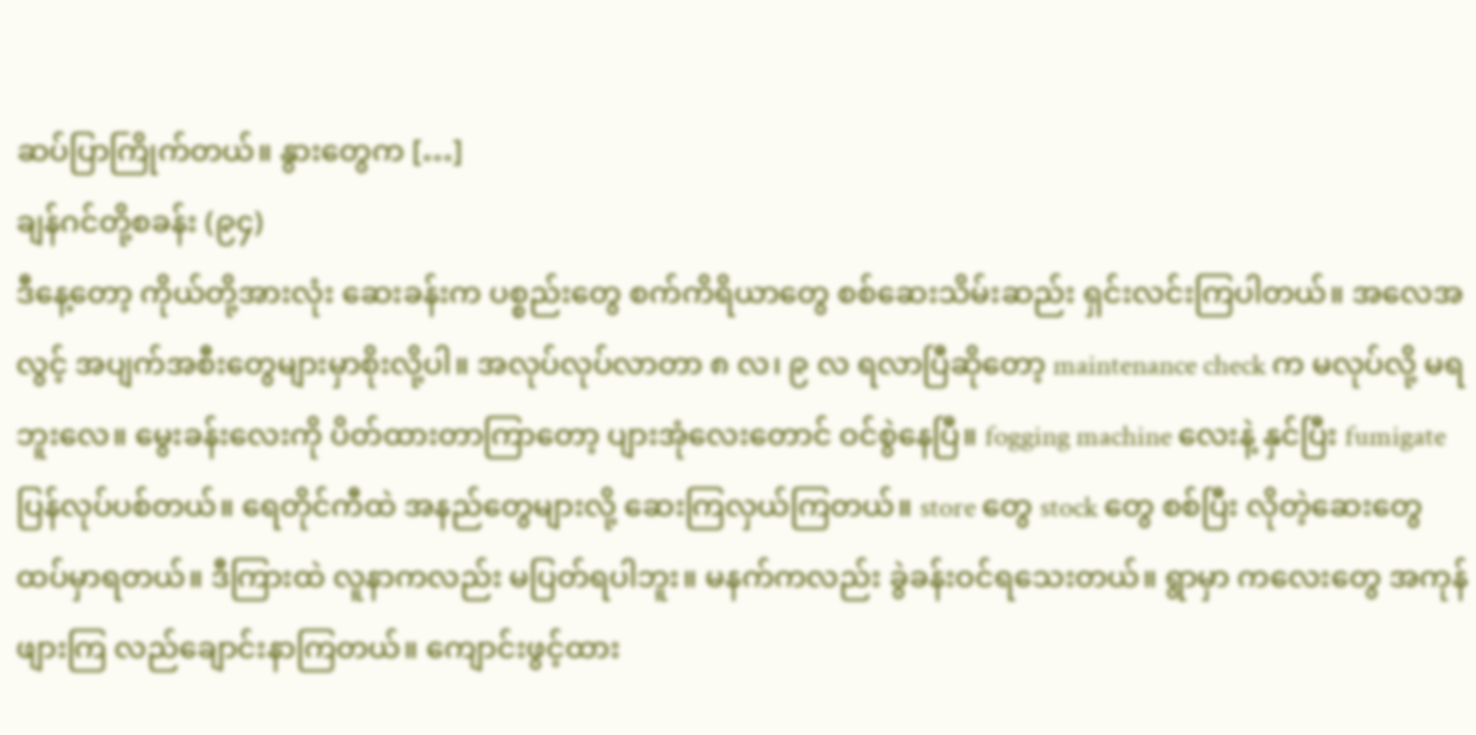ဆပ်ပြာကြိုက်တယ်။ နွားတွေက […]
ချန်ဂင်တို့စခန်း (၉၄)
ဒီနေ့တော့ ကိုယ်တို့အားလုံး ဆေးခန်းက ပစ္စည်းတွေ စက်ကိရိယာတွေ စစ်ဆေးသိမ်းဆည်း ရှင်းလင်းကြပါတယ်။ အလေအလွင့် အပျက်အစီးတွေများမှာစိုးလို့ပါ။ အလုပ်လုပ်လာတာ ၈ လ၊ ၉ လ ရလာပြီဆိုတော့ maintenance check က မလုပ်လို့ မရဘူးလေ။ မွေးခန်းလေးကို ပိတ်ထားတာကြာတော့ ပျားအုံလေးတောင် ဝင်စွဲနေပြီ။ fogging machine လေးနဲ့ နှင်ပြီး fumigate ပြန်လုပ်ပစ်တယ်။ ရေတိုင်ကီထဲ အနည်တွေများလို့ ဆေးကြလှယ်ကြတယ်။ store တွေ stock တွေ စစ်ပြီး လိုတဲ့ဆေးတွေ ထပ်မှာရတယ်။ ဒီကြားထဲ လူနာကလည်း မပြတ်ရပါဘူး။ မနက်ကလည်း ခွဲခန်းဝင်ရသေးတယ်။ ရွာမှာ ကလေးတွေ အကုန်ဖျားကြ လည်ချောင်းနာကြတယ်။ ကျောင်းဖွင့်ထား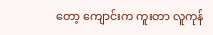တော့ ကျောင်းက ကူးတာ လူကုန်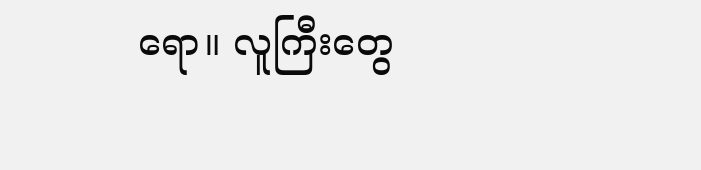ရော။ လူကြီးတွေ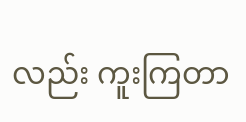လည်း ကူးကြတာ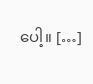ပေါ့။ […]